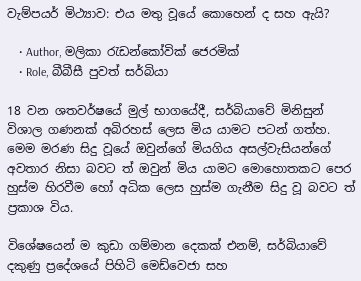වැම්පයර් මිථ්‍යාව: එය මතු වූයේ කොහෙන් ද සහ ඇයි?

    • Author, මලිකා රැඩන්කෝවික් ජෙරමික්
    • Role, බීබීසී පුවත් සර්බියා

18 වන ශතවර්ෂයේ මුල් භාගයේදී, සර්බියාවේ මිනිසුන් විශාල ගණනක් අබිරහස් ලෙස මිය යාමට පටන් ගත්හ. මෙම මරණ සිදු වූයේ ඔවුන්ගේ මියගිය අසල්වැසියන්ගේ අවතාර නිසා බවට ත් ඔවුන් මිය යාමට මොහොතකට පෙර හුස්ම හිරවීම හෝ අධික ලෙස හුස්ම ගැනීම සිදු වූ බවට ත් ප්‍රකාශ විය.

විශේෂයෙන් ම කුඩා ගම්මාන දෙකක් එනම්, සර්බියාවේ දකුණු ප්‍රදේශයේ පිහිටි මෙඩ්වෙජා සහ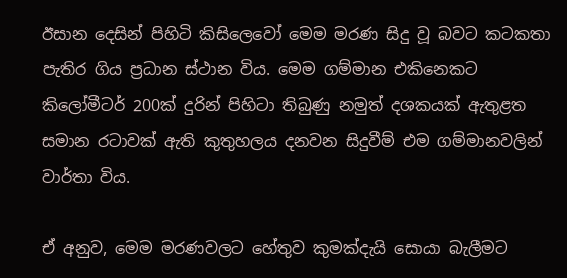ඊසාන දෙසින් පිහිටි කිසිලෙවෝ මෙම මරණ සිදු වූ බවට කටකතා පැතිර ගිය ප්‍රධාන ස්ථාන විය. මෙම ගම්මාන එකිනෙකට කිලෝමීටර් 200ක් දුරින් පිහිටා තිබුණු නමුත් දශකයක් ඇතුළත සමාන රටාවක් ඇති කුතුහලය දනවන සිදුවීම් එම ගම්මානවලින් වාර්තා විය.

ඒ අනුව, මෙම මරණවලට හේතුව කුමක්දැයි සොයා බැලීමට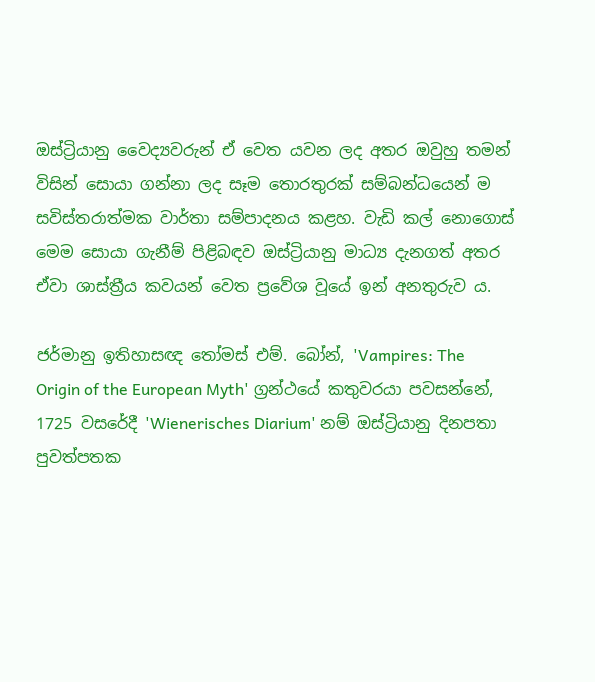ඔස්ට්‍රියානු වෛද්‍යවරුන් ඒ වෙත යවන ලද අතර ඔවුහු තමන් විසින් සොයා ගන්නා ලද සෑම තොරතුරක් සම්බන්ධයෙන් ම සවිස්තරාත්මක වාර්තා සම්පාදනය කළහ. වැඩි කල් නොගොස් මෙම සොයා ගැනීම් පිළිබඳව ඔස්ට්‍රියානු මාධ්‍ය දැනගත් අතර ඒවා ශාස්ත්‍රීය කවයන් වෙත ප්‍රවේශ වූයේ ඉන් අනතුරුව ය.

ජර්මානු ඉතිහාසඥ තෝමස් එම්. බෝන්, 'Vampires: The Origin of the European Myth' ග්‍රන්ථයේ කතුවරයා පවසන්නේ, 1725 වසරේදී 'Wienerisches Diarium' නම් ඔස්ට්‍රියානු දිනපතා පුවත්පතක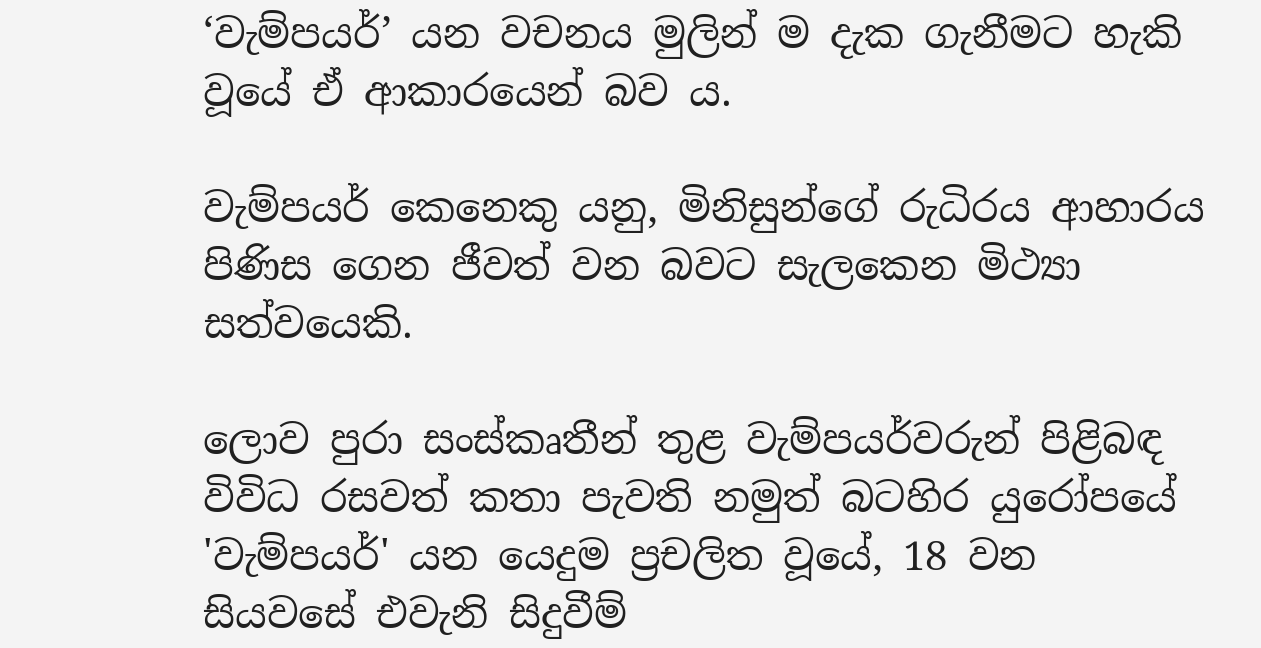‘වැම්පයර්’ යන වචනය මුලින් ම දැක ගැනීමට හැකි වූයේ ඒ ආකාරයෙන් බව ය.

වැම්පයර් කෙනෙකු යනු, මිනිසුන්ගේ රුධිරය ආහාරය පිණිස ගෙන ජීවත් වන බවට සැලකෙන මිථ්‍යා සත්වයෙකි.

ලොව පුරා සංස්කෘතීන් තුළ වැම්පයර්වරුන් පිළිබඳ විවිධ රසවත් කතා පැවති නමුත් බටහිර යුරෝපයේ 'වැම්පයර්' යන යෙදුම ප්‍රචලිත වූයේ, 18 වන සියවසේ එවැනි සිදුවීම්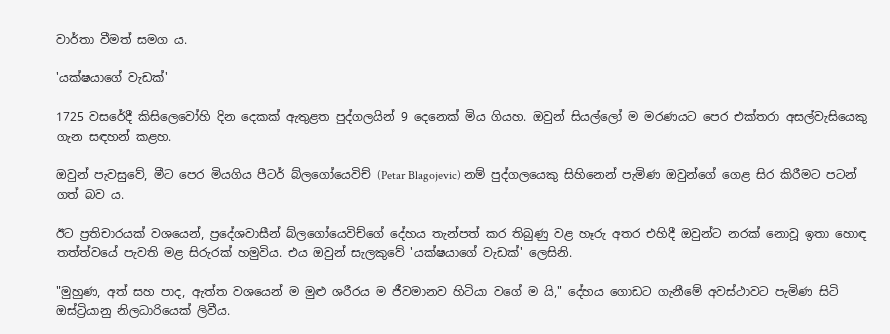වාර්තා වීමත් සමග ය.

'යක්ෂයාගේ වැඩක්'

1725 වසරේදී කිසිලෙවෝහි දින දෙකක් ඇතුළත පුද්ගලයින් 9 දෙනෙක් මිය ගියහ. ඔවුන් සියල්ලෝ ම මරණයට පෙර එක්තරා අසල්වැසියෙකු ගැන සඳහන් කළහ.

ඔවුන් පැවසුවේ, මීට පෙර මියගිය පීටර් බ්ලගෝයෙවිච් (Petar Blagojevic) නම් පුද්ගලයෙකු සිහිනෙන් පැමිණ ඔවුන්ගේ ගෙළ සිර කිරීමට පටන් ගත් බව ය.

ඊට ප්‍රතිචාරයක් වශයෙන්, ප්‍රදේශවාසීන් බ්ලගෝයෙවිච්ගේ දේහය තැන්පත් කර තිබුණු වළ හෑරු අතර එහිදී ඔවුන්ට නරක් නොවූ ඉතා හොඳ තත්ත්වයේ පැවති මළ සිරුරක් හමුවිය. එය ඔවුන් සැලකුවේ 'යක්ෂයාගේ වැඩක්' ලෙසිනි.

"මුහුණ, අත් සහ පාද, ඇත්ත වශයෙන් ම මුළු ශරීරය ම ජීවමානව හිටියා වගේ ම යි," දේහය ගොඩට ගැනීමේ අවස්ථාවට පැමිණ සිටි ඔස්ට්‍රියානු නිලධාරියෙක් ලිවීය.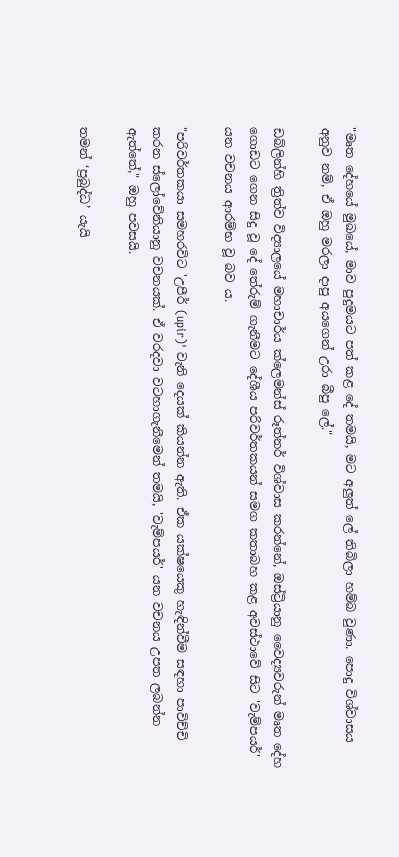"මෘත දේහයේ මුඛයේ, මාව පුදුමයට පත් කළ දේ තමයි, මට අලුත් ලේ තිබිලා හම්බ වුණා. පොදු විශ්වාසය අනුව නම්, ඒ ඔහු මරලා දාපු අයගෙන් උරා බීපු ලේ."

ඩබ්ලින්හි ත්‍රිත්ව විද්‍යාලයේ මහාචාර්ය ක්ලෙමන්ස් රූත්නර් විශ්වාස කරන්නේ, ඔස්ට්‍රියානු වෛද්‍යවරුන් මෘත දේහ ගොඩට ගෙන සිදු වූ දේ තේරුම් ගැනීමට දේශීය පරිවර්තකයන් සමග කතාබහ කළ අවස්ථාවේ සිට 'වැම්පයර්' යන වචනය ආරම්භ වූ බව ය.

"පරිවර්තකයා සමහරවිට 'උපීර් (upir)' වැනි දෙයක් කියන්න ඇති. ඒක යක්ෂයෙකු හැඳින්වීම සඳහා පාවිච්චි කරන ස්ලෝවේනියානු වචනයක්. ඒ වරදවා වටහාගැනීමෙන් තමයි, 'වැම්පයර්' යන වචනය උපත ලබන්න ඇත්තේ," ඔහු පවසයි.

තමන් ‘ප්‍රබුද්ධ’ යැයි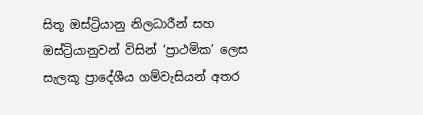සිතූ ඔස්ට්‍රියානු නිලධාරීන් සහ ඔස්ට්‍රියානුවන් විසින් ‘ප්‍රාථමික’ ලෙස සැලකූ ප්‍රාදේශීය ගම්වැසියන් අතර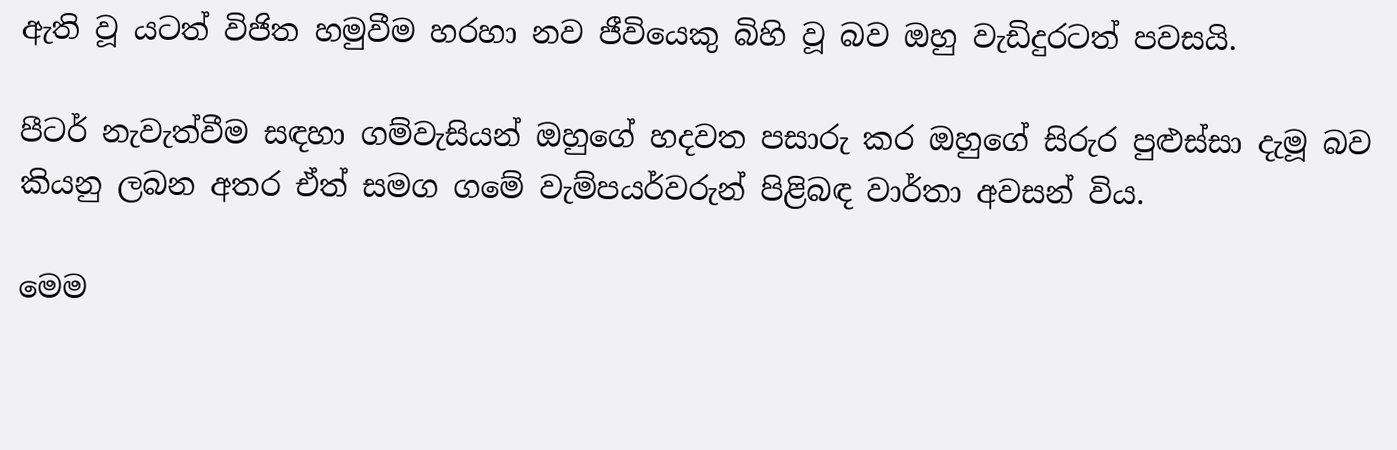ඇති වූ යටත් විජිත හමුවීම හරහා නව ජීවියෙකු බිහි වූ බව ඔහු වැඩිදුරටත් පවසයි.

පීටර් නැවැත්වීම සඳහා ගම්වැසියන් ඔහුගේ හදවත පසාරු කර ඔහුගේ සිරුර පුළුස්සා දැමූ බව කියනු ලබන අතර ඒත් සමග ගමේ වැම්පයර්වරුන් පිළිබඳ වාර්තා අවසන් විය.

මෙම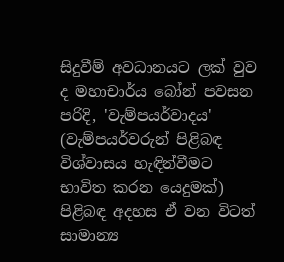සිදුවීම් අවධානයට ලක් වුව ද මහාචාර්ය බෝන් පවසන පරිදි, 'වැම්පයර්වාදය' (වැම්පයර්වරුන් පිළිබඳ විශ්වාසය හැඳින්වීමට භාවිත කරන යෙදුමක්) පිළිබඳ අදහස ඒ වන විටත් සාමාන්‍ය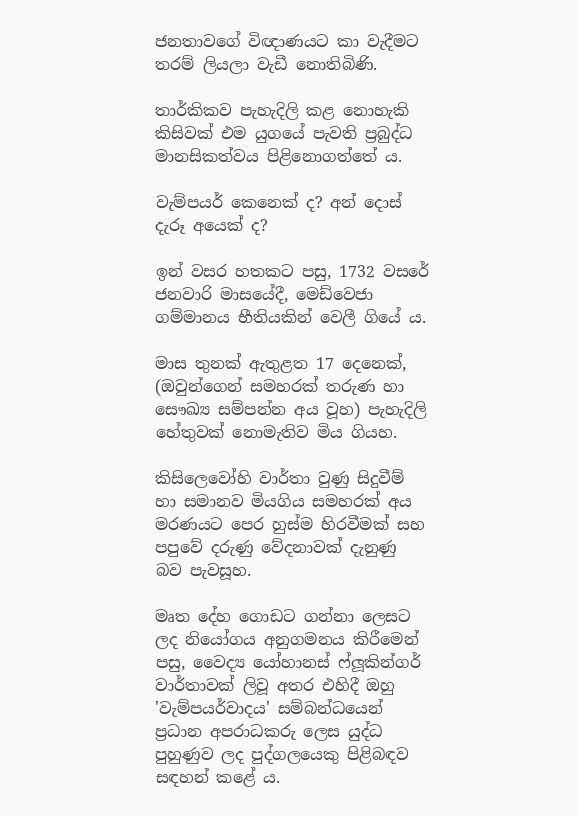ජනතාවගේ විඥාණයට කා වැදීමට තරම් ලියලා වැඩී නොතිබිණි.

තාර්කිකව පැහැදිලි කළ නොහැකි කිසිවක් එම යුගයේ පැවති ප්‍රබුද්ධ මානසිකත්වය පිළිනොගත්තේ ය.

වැම්පයර් කෙනෙක් ද? අන් දොස් දැරූ අයෙක් ද?

ඉන් වසර හතකට පසු, 1732 වසරේ ජනවාරි මාසයේදී, මෙඩ්වෙජා ගම්මානය භීතියකින් වෙලී ගියේ ය.

මාස තුනක් ඇතුළත 17 දෙනෙක්, (ඔවුන්ගෙන් සමහරක් තරුණ හා සෞඛ්‍ය සම්පන්න අය වූහ) පැහැදිලි හේතුවක් නොමැතිව මිය ගියහ.

කිසිලෙවෝහි වාර්තා වුණු සිදුවීම් හා සමානව මියගිය සමහරක් අය මරණයට පෙර හුස්ම හිරවීමක් සහ පපුවේ දරුණු වේදනාවක් දැනුණු බව පැවසූහ.

මෘත දේහ ගොඩට ගන්නා ලෙසට ලද නියෝගය අනුගමනය කිරීමෙන් පසු, වෛද්‍ය යෝහානස් ෆ්ලූකින්ගර් වාර්තාවක් ලිවූ අතර එහිදී ඔහු 'වැම්පයර්වාදය' සම්බන්ධයෙන් ප්‍රධාන අපරාධකරු ලෙස යුද්ධ පුහුණුව ලද පුද්ගලයෙකු පිළිබඳව සඳහන් කළේ ය.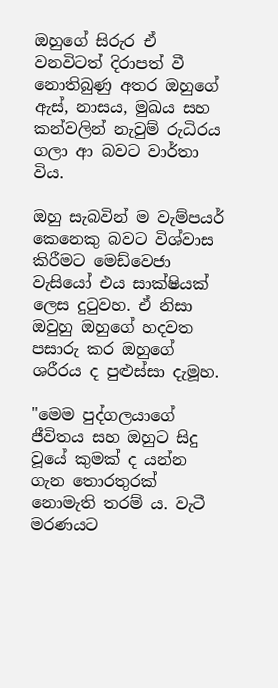ඔහුගේ සිරුර ඒ වනවිටත් දිරාපත් වී නොතිබුණු අතර ඔහුගේ ඇස්, නාසය, මුඛය සහ කන්වලින් නැවුම් රුධිරය ගලා ආ බවට වාර්තා විය.

ඔහු සැබවින් ම වැම්පයර් කෙනෙකු බවට විශ්වාස කිරීමට මෙඩ්වෙජා වැසියෝ එය සාක්ෂියක් ලෙස දුටුවහ. ඒ නිසා ඔවුහු ඔහුගේ හදවත පසාරු කර ඔහුගේ ශරීරය ද පුළුස්සා දැමූහ.

"මෙම පුද්ගලයාගේ ජීවිතය සහ ඔහුට සිදු වූයේ කුමක් ද යන්න ගැන තොරතුරක් නොමැති තරම් ය. වැටී මරණයට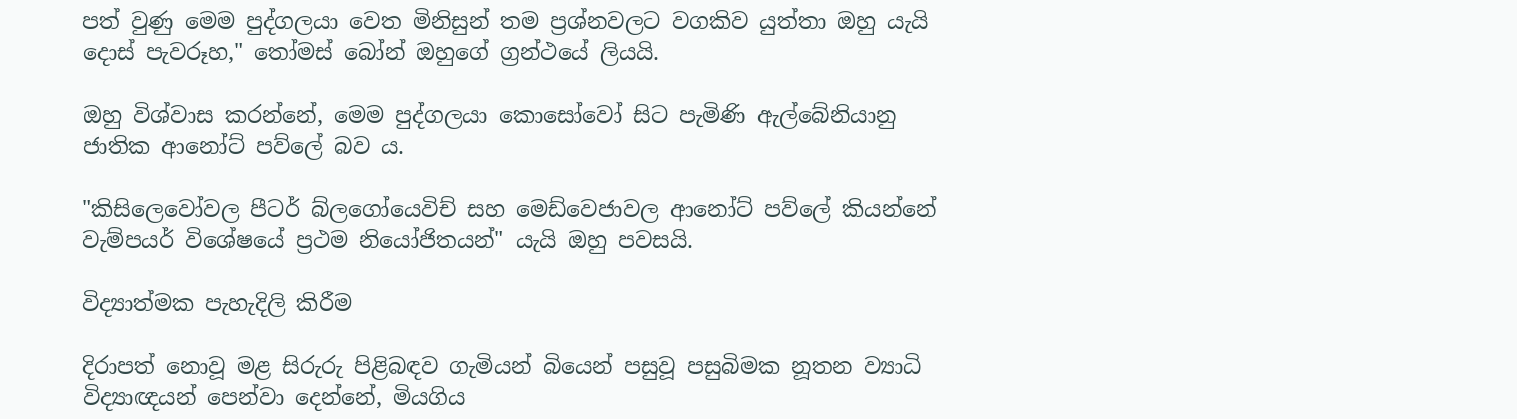පත් වුණු මෙම පුද්ගලයා වෙත මිනිසුන් තම ප්‍රශ්නවලට වගකිව යුත්තා ඔහු යැයි දොස් පැවරූහ," තෝමස් බෝන් ඔහුගේ ග්‍රන්ථයේ ලියයි.

ඔහු විශ්වාස කරන්නේ, මෙම පුද්ගලයා කොසෝවෝ සිට පැමිණි ඇල්බේනියානු ජාතික ආනෝට් පව්ලේ බව ය.

"කිසිලෙවෝවල පීටර් බ්ලගෝයෙවිච් සහ මෙඩ්වෙජාවල ආනෝට් පව්ලේ කියන්නේ වැම්පයර් විශේෂයේ ප්‍රථම නියෝජිතයන්" යැයි ඔහු පවසයි.

විද්‍යාත්මක පැහැදිලි කිරීම

දිරාපත් නොවූ මළ සිරුරු පිළිබඳව ගැමියන් බියෙන් පසුවූ පසුබිමක නූතන ව්‍යාධි විද්‍යාඥයන් පෙන්වා දෙන්නේ, මියගිය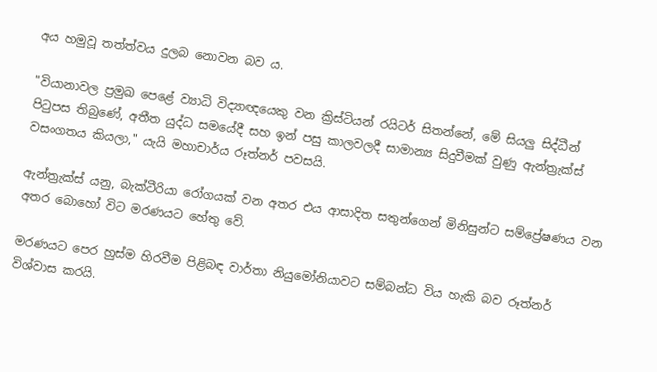අය හමුවූ තත්ත්වය දුලබ නොවන බව ය.

"වියානාවල ප්‍රමුඛ පෙළේ ව්‍යාධි විද්‍යාඥයෙකු වන ක්‍රිස්ටියන් රයිටර් සිතන්නේ, මේ සියලු සිද්ධීන් පිටුපස තිබුණේ, අතීත යුද්ධ සමයේදී සහ ඉන් පසු කාලවලදී සාමාන්‍ය සිදුවීමක් වුණු ඇන්ත්‍රැක්ස් වසංගතය කියලා," යැයි මහාචාර්ය රූත්නර් පවසයි.

ඇන්ත්‍රැක්ස් යනු, බැක්ටීරියා රෝගයක් වන අතර එය ආසාදිත සතුන්ගෙන් මිනිසුන්ට සම්ප්‍රේෂණය වන අතර බොහෝ විට මරණයට හේතු වේ.

මරණයට පෙර හුස්ම හිරවීම පිළිබඳ වාර්තා නියුමෝනියාවට සම්බන්ධ විය හැකි බව රූත්නර් විශ්වාස කරයි.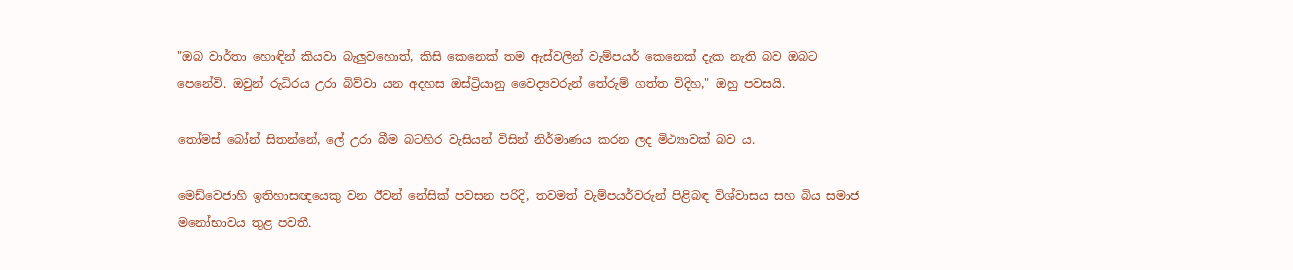"ඔබ වාර්තා හොඳින් කියවා බැලුවහොත්, කිසි කෙනෙක් තම ඇස්වලින් වැම්පයර් කෙනෙක් දැක නැති බව ඔබට පෙනේවි. ඔවුන් රුධිරය උරා බිව්වා යන අදහස ඔස්ට්‍රියානු වෛද්‍යවරුන් තේරුම් ගත්ත විදිහ," ඔහු පවසයි.

තෝමස් බෝන් සිතන්නේ, ලේ උරා බීම බටහිර වැසියන් විසින් නිර්මාණය කරන ලද මිථ්‍යාවක් බව ය.

මෙඩ්වෙජාහි ඉතිහාසඥයෙකු වන ඊවන් නේසික් පවසන පරිදි, තවමත් වැම්පයර්වරුන් පිළිබඳ විශ්වාසය සහ බිය සමාජ මනෝභාවය තුළ පවතී.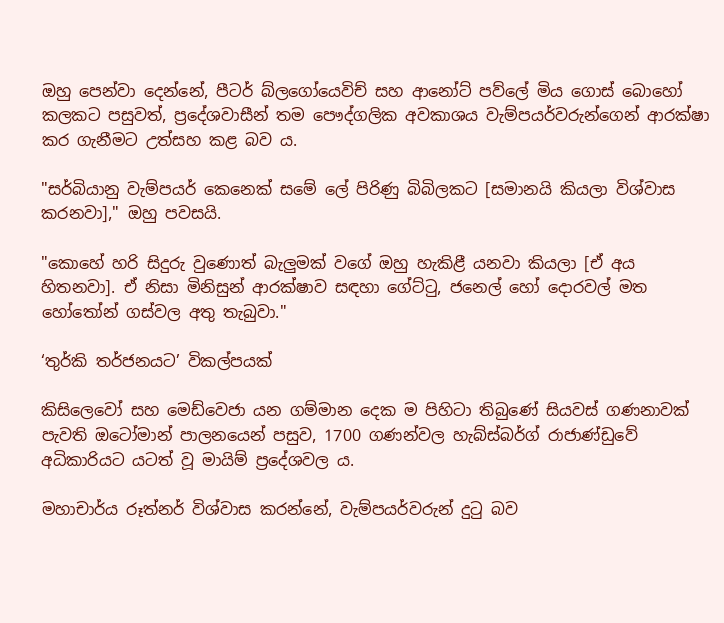ඔහු පෙන්වා දෙන්නේ, පීටර් බ්ලගෝයෙවිච් සහ ආනෝට් පව්ලේ මිය ගොස් බොහෝ කලකට පසුවත්, ප්‍රදේශවාසීන් තම පෞද්ගලික අවකාශය වැම්පයර්වරුන්ගෙන් ආරක්ෂා කර ගැනීමට උත්සහ කළ බව ය.

"සර්බියානු වැම්පයර් කෙනෙක් සමේ ලේ පිරිණු බිබිලකට [සමානයි කියලා විශ්වාස කරනවා]," ඔහු පවසයි.

"කොහේ හරි සිදුරු වුණොත් බැලුමක් වගේ ඔහු හැකිළී යනවා කියලා [ඒ අය හිතනවා]. ඒ නිසා මිනිසුන් ආරක්ෂාව සඳහා ගේට්ටු, ජනෙල් හෝ දොරවල් මත හෝතෝන් ගස්වල අතු තැබුවා."

‘තුර්කි තර්ජනයට’ විකල්පයක්

කිසිලෙවෝ සහ මෙඩ්වෙජා යන ගම්මාන දෙක ම පිහිටා තිබුණේ සියවස් ගණනාවක් පැවති ඔටෝමාන් පාලනයෙන් පසුව, 1700 ගණන්වල හැබ්ස්බර්ග් රාජාණ්ඩුවේ අධිකාරියට යටත් වූ මායිම් ප්‍රදේශවල ය.

මහාචාර්ය රූත්නර් විශ්වාස කරන්නේ, වැම්පයර්වරුන් දුටු බව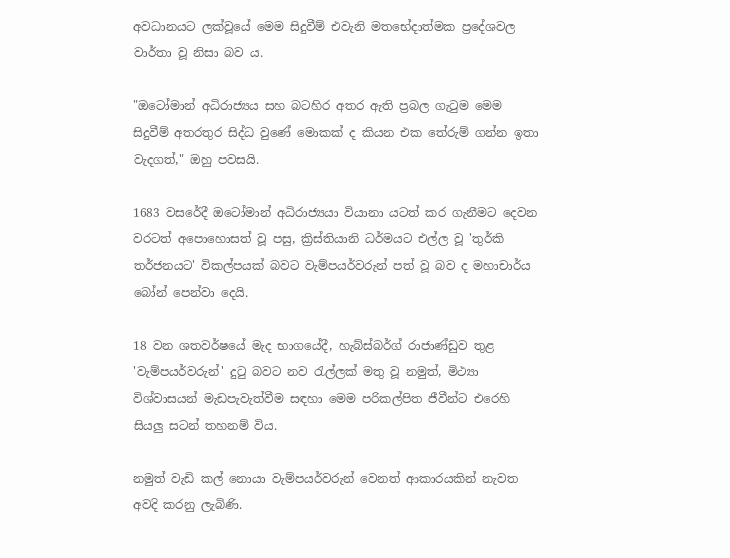අවධානයට ලක්වූයේ මෙම සිදුවීම් එවැනි මතභේදාත්මක ප්‍රදේශවල වාර්තා වූ නිසා බව ය.

"ඔටෝමාන් අධිරාජ්‍යය සහ බටහිර අතර ඇති ප්‍රබල ගැටුම මෙම සිදුවීම් අතරතුර සිද්ධ වුණේ මොකක් ද කියන එක තේරුම් ගන්න ඉතා වැදගත්," ඔහු පවසයි.

1683 වසරේදී ඔටෝමාන් අධිරාජ්‍යයා වියානා යටත් කර ගැනීමට දෙවන වරටත් අපොහොසත් වූ පසු, ක්‍රිස්තියානි ධර්මයට එල්ල වූ 'තුර්කි තර්ජනයට' විකල්පයක් බවට වැම්පයර්වරුන් පත් වූ බව ද මහාචාර්ය බෝන් පෙන්වා දෙයි.

18 වන ශතවර්ෂයේ මැද භාගයේදී, හැබ්ස්බර්ග් රාජාණ්ඩුව තුළ 'වැම්පයර්වරුන්' දුටු බවට නව රැල්ලක් මතු වූ නමුත්, මිථ්‍යා විශ්වාසයන් මැඩපැවැත්වීම සඳහා මෙම පරිකල්පිත ජීවීන්ට එරෙහි සියලු සටන් තහනම් විය.

නමුත් වැඩි කල් නොයා වැම්පයර්වරුන් වෙනත් ආකාරයකින් නැවත අවදි කරනු ලැබිණි.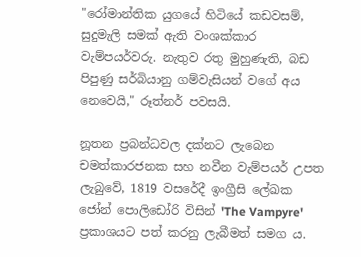"රෝමාන්තික යුගයේ හිටියේ කඩවසම්, සුදුමැලි සමක් ඇති වංශක්කාර වැම්පයර්වරු. නැතුව රතු මුහුණැති, බඩ පිපුණු සර්බියානු ගම්වැසියන් වගේ අය නෙවෙයි," රූත්නර් පවසයි.

නූතන ප්‍රබන්ධවල දක්නට ලැබෙන චමත්කාරජනක සහ නවීන වැම්පයර් උපත ලැබුවේ, 1819 වසරේදී ඉංග්‍රීසි ලේඛක ජෝන් පොලිඩෝරි විසින් 'The Vampyre' ප්‍රකාශයට පත් කරනු ලැබීමත් සමග ය.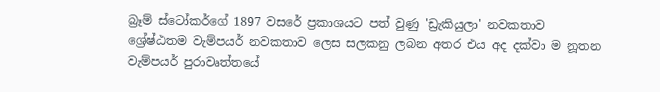බ්‍රෑම් ස්ටෝකර්ගේ 1897 වසරේ ප්‍රකාශයට පත් වුණු 'ඩ්‍රැකියුලා' නවකතාව ශ්‍රේෂ්ඨතම වැම්පයර් නවකතාව ලෙස සලකනු ලබන අතර එය අද දක්වා ම නූතන වැම්පයර් පුරාවෘත්තයේ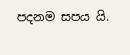පදනම සපය යි.